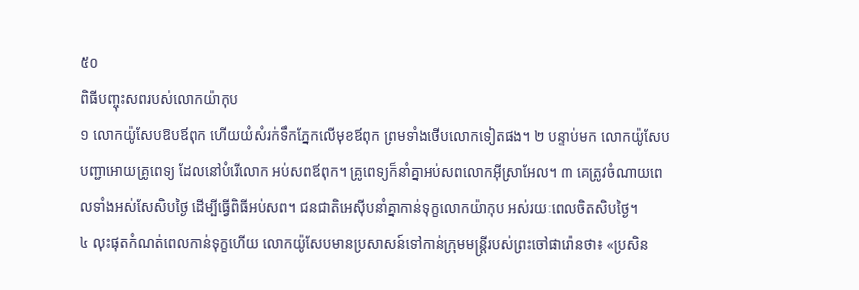៥០
ពិធីបញ្ចុះសពរបស់លោកយ៉ាកុប
១ លោកយ៉ូសែបឱបឪពុក ហើយយំសំរក់ទឹកភ្នែកលើមុខឪពុក ព្រមទាំងថើបលោកទៀតផង។ ២ បន្ទាប់មក លោកយ៉ូសែបបញ្ជាអោយគ្រូពេទ្យ ដែលនៅបំរើលោក អប់សពឪពុក។ គ្រូពេទ្យក៏នាំគ្នាអប់សពលោកអ៊ីស្រាអែល។ ៣ គេត្រូវចំណាយពេលទាំងអស់សែសិបថ្ងៃ ដើម្បីធ្វើពិធីអប់សព។ ជនជាតិអេស៊ីបនាំគ្នាកាន់ទុក្ខលោកយ៉ាកុប អស់រយៈពេលចិតសិបថ្ងៃ។
៤ លុះផុតកំណត់ពេលកាន់ទុក្ខហើយ លោកយ៉ូសែបមានប្រសាសន៍ទៅកាន់ក្រុមមន្ត្រីរបស់ព្រះចៅផារ៉ោនថា៖ «ប្រសិន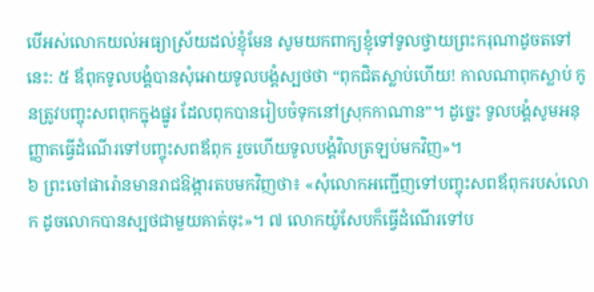បើអស់លោកយល់អធ្យាស្រ័យដល់ខ្ញុំមែន សូមយកពាក្យខ្ញុំទៅទូលថ្វាយព្រះករុណាដូចតទៅនេះ: ៥ ឪពុកទូលបង្គំបានសុំអោយទូលបង្គំស្បថថា “ពុកជិតស្លាប់ហើយ! កាលណាពុកស្លាប់ កូនត្រូវបញ្ចុះសពពុកក្នុងផ្នូរ ដែលពុកបានរៀបចំទុកនៅស្រុកកាណាន”។ ដូច្នេះ ទូលបង្គំសូមអនុញ្ញាតធ្វើដំណើរទៅបញ្ចុះសពឪពុក រួចហើយទូលបង្គំវិលត្រឡប់មកវិញ»។
៦ ព្រះចៅផារ៉ោនមានរាជឱង្ការតបមកវិញថា៖ «សុំលោកអញ្ជើញទៅបញ្ចុះសពឪពុករបស់លោក ដូចលោកបានស្បថជាមួយគាត់ចុះ»។ ៧ លោកយ៉ូសែបក៏ធ្វើដំណើរទៅប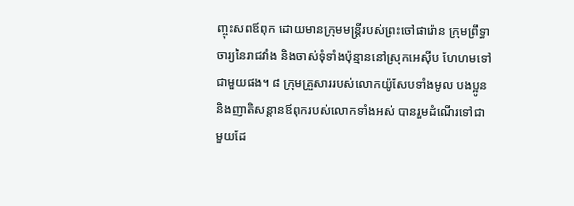ញ្ចុះសពឪពុក ដោយមានក្រុមមន្ត្រីរបស់ព្រះចៅផារ៉ោន ក្រុមព្រឹទ្ធាចារ្យនៃរាជវាំង និងចាស់ទុំទាំងប៉ុន្មាននៅស្រុកអេស៊ីប ហែហមទៅជាមួយផង។ ៨ ក្រុមគ្រួសាររបស់លោកយ៉ូសែបទាំងមូល បងប្អូន និងញាតិសន្ដានឪពុករបស់លោកទាំងអស់ បានរួមដំណើរទៅជាមួយដែ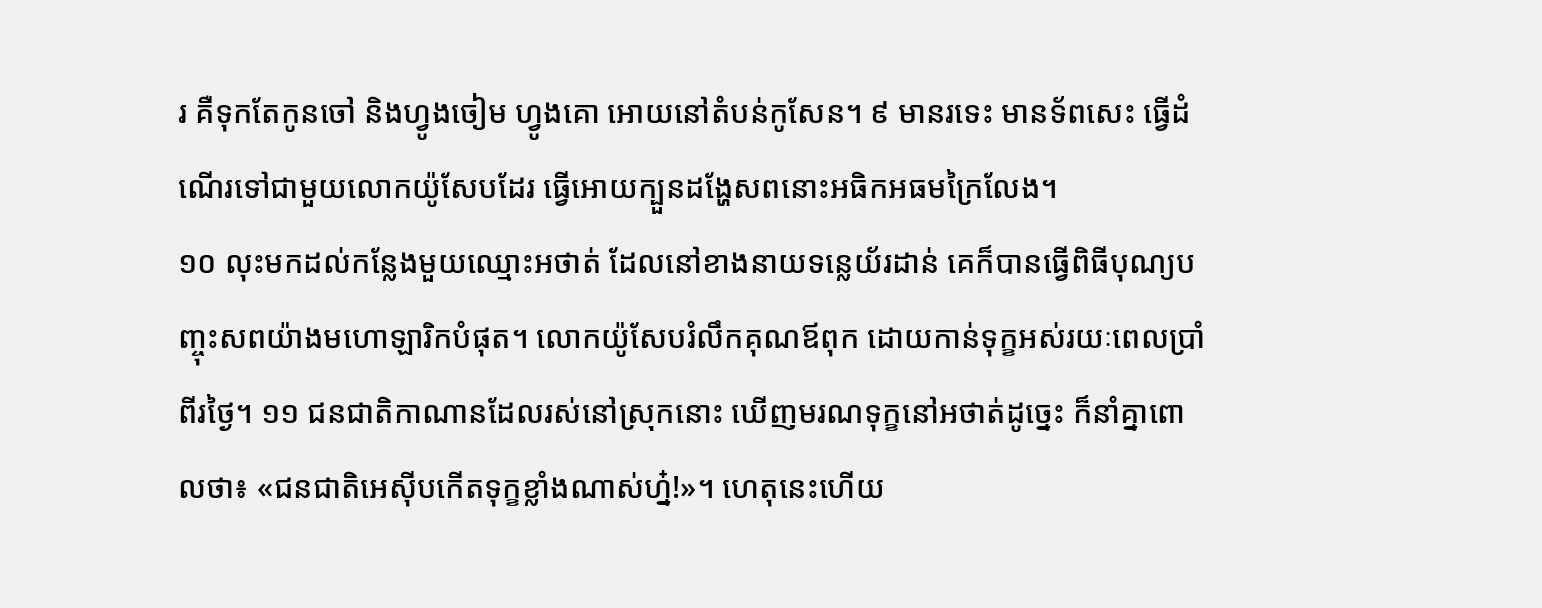រ គឺទុកតែកូនចៅ និងហ្វូងចៀម ហ្វូងគោ អោយនៅតំបន់កូសែន។ ៩ មានរទេះ មានទ័ពសេះ ធ្វើដំណើរទៅជាមួយលោកយ៉ូសែបដែរ ធ្វើអោយក្បួនដង្ហែសពនោះអធិកអធមក្រៃលែង។
១០ លុះមកដល់កន្លែងមួយឈ្មោះអថាត់ ដែលនៅខាងនាយទន្លេយ័រដាន់ គេក៏បានធ្វើពិធីបុណ្យបញ្ចុះសពយ៉ាងមហោឡារិកបំផុត។ លោកយ៉ូសែបរំលឹកគុណឪពុក ដោយកាន់ទុក្ខអស់រយៈពេលប្រាំពីរថ្ងៃ។ ១១ ជនជាតិកាណានដែលរស់នៅស្រុកនោះ ឃើញមរណទុក្ខនៅអថាត់ដូច្នេះ ក៏នាំគ្នាពោលថា៖ «ជនជាតិអេស៊ីបកើតទុក្ខខ្លាំងណាស់ហ្ន៎!»។ ហេតុនេះហើយ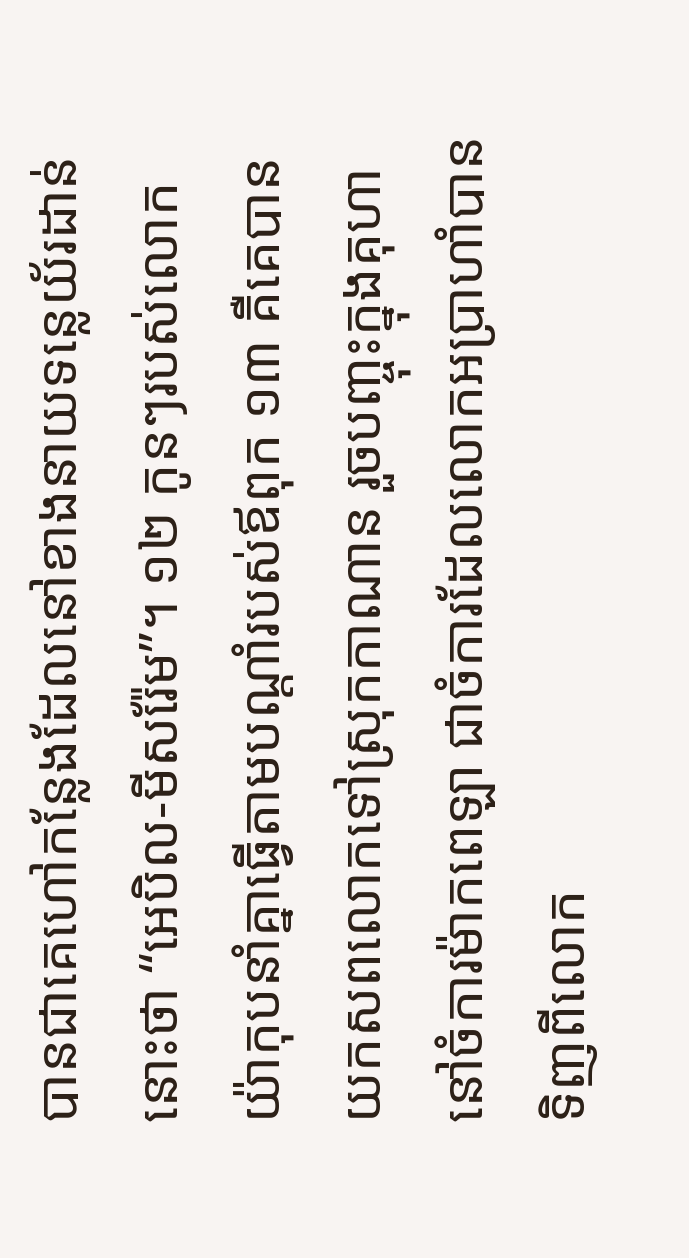បានជាគេហៅកន្លែងដែលនៅខាងនាយទន្លេយ័រដាន់នោះថា “អេបិល-មីសរ៉ែម”។ ១២ កូនៗរបស់លោកយ៉ាកុបនាំគ្នាធ្វើតាមបណ្ដាំរបស់ឪពុក ១៣ គឺគេបានយកសពលោកទៅស្រុកកាណាន រួចបញ្ចុះក្នុងគុហានៅចំការម៉ាកពេឡា ជាចំការដែលលោកអប្រាហាំបានទិញពីលោក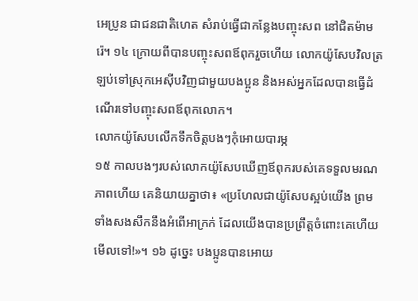អេប្រូន ជាជនជាតិហេត សំរាប់ធ្វើជាកន្លែងបញ្ចុះសព នៅជិតម៉ាមរ៉េ។ ១៤ ក្រោយពីបានបញ្ចុះសពឪពុករួចហើយ លោកយ៉ូសែបវិលត្រឡប់ទៅស្រុកអេស៊ីបវិញជាមួយបងប្អូន និងអស់អ្នកដែលបានធ្វើដំណើរទៅបញ្ចុះសពឪពុកលោក។
លោកយ៉ូសែបលើកទឹកចិត្តបងៗកុំអោយបារម្ភ
១៥ កាលបងៗរបស់លោកយ៉ូសែបឃើញឪពុករបស់គេទទួលមរណភាពហើយ គេនិយាយគ្នាថា៖ «ប្រហែលជាយ៉ូសែបស្អប់យើង ព្រមទាំងសងសឹកនឹងអំពើអាក្រក់ ដែលយើងបានប្រព្រឹត្តចំពោះគេហើយមើលទៅ!»។ ១៦ ដូច្នេះ បងប្អូនបានអោយ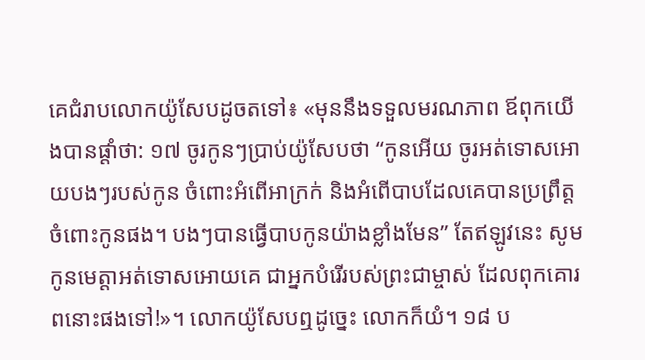គេជំរាបលោកយ៉ូសែបដូចតទៅ៖ «មុននឹងទទួលមរណភាព ឪពុកយើងបានផ្ដាំថា: ១៧ ចូរកូនៗប្រាប់យ៉ូសែបថា “កូនអើយ ចូរអត់ទោសអោយបងៗរបស់កូន ចំពោះអំពើអាក្រក់ និងអំពើបាបដែលគេបានប្រព្រឹត្តចំពោះកូនផង។ បងៗបានធ្វើបាបកូនយ៉ាងខ្លាំងមែន” តែឥឡូវនេះ សូមកូនមេត្តាអត់ទោសអោយគេ ជាអ្នកបំរើរបស់ព្រះជាម្ចាស់ ដែលពុកគោរពនោះផងទៅ!»។ លោកយ៉ូសែបឮដូច្នេះ លោកក៏យំ។ ១៨ ប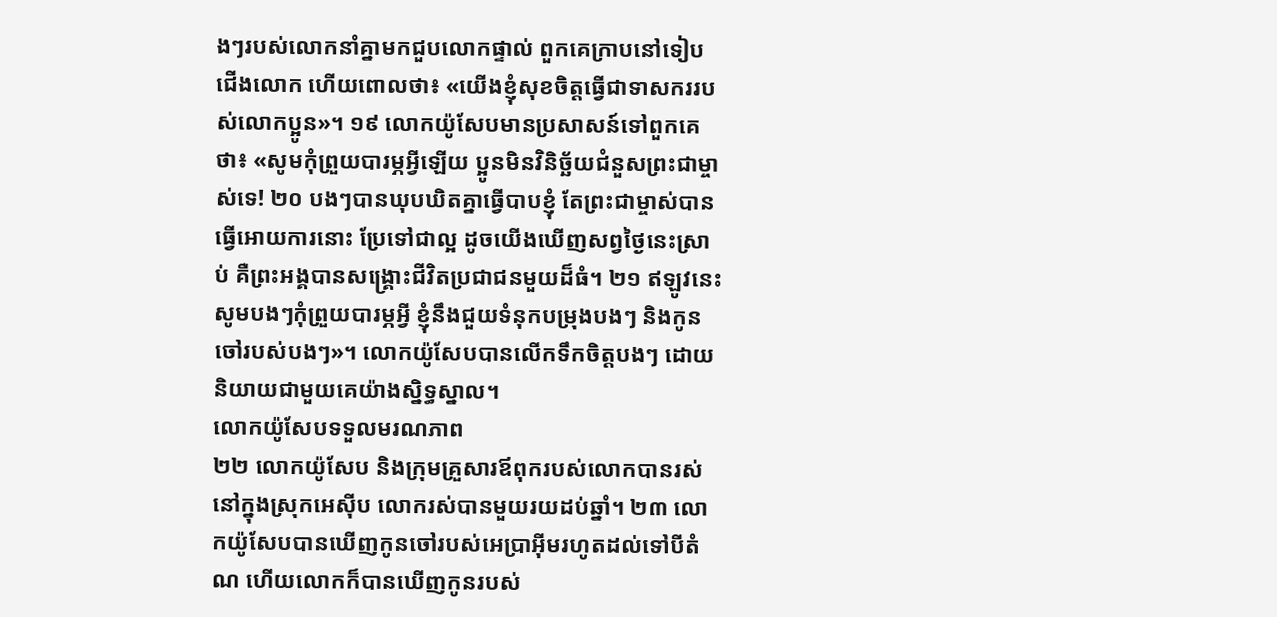ងៗរបស់លោកនាំគ្នាមកជួបលោកផ្ទាល់ ពួកគេក្រាបនៅទៀបជើងលោក ហើយពោលថា៖ «យើងខ្ញុំសុខចិត្តធ្វើជាទាសកររបស់លោកប្អូន»។ ១៩ លោកយ៉ូសែបមានប្រសាសន៍ទៅពួកគេថា៖ «សូមកុំព្រួយបារម្ភអ្វីឡើយ ប្អូនមិនវិនិច្ឆ័យជំនួសព្រះជាម្ចាស់ទេ! ២០ បងៗបានឃុបឃិតគ្នាធ្វើបាបខ្ញុំ តែព្រះជាម្ចាស់បានធ្វើអោយការនោះ ប្រែទៅជាល្អ ដូចយើងឃើញសព្វថ្ងៃនេះស្រាប់ គឺព្រះអង្គបានសង្គ្រោះជីវិតប្រជាជនមួយដ៏ធំ។ ២១ ឥឡូវនេះ សូមបងៗកុំព្រួយបារម្ភអ្វី ខ្ញុំនឹងជួយទំនុកបម្រុងបងៗ និងកូនចៅរបស់បងៗ»។ លោកយ៉ូសែបបានលើកទឹកចិត្តបងៗ ដោយនិយាយជាមួយគេយ៉ាងស្និទ្ធស្នាល។
លោកយ៉ូសែបទទួលមរណភាព
២២ លោកយ៉ូសែប និងក្រុមគ្រួសារឪពុករបស់លោកបានរស់នៅក្នុងស្រុកអេស៊ីប លោករស់បានមួយរយដប់ឆ្នាំ។ ២៣ លោកយ៉ូសែបបានឃើញកូនចៅរបស់អេប្រាអ៊ីមរហូតដល់ទៅបីតំណ ហើយលោកក៏បានឃើញកូនរបស់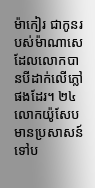ម៉ាកៀរ ជាកូនរបស់ម៉ាណាសេ ដែលលោកបានបីដាក់លើភ្លៅផងដែរ។ ២៤ លោកយ៉ូសែបមានប្រសាសន៍ទៅប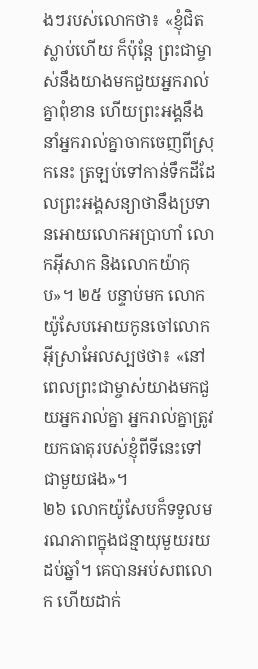ងៗរបស់លោកថា៖ «ខ្ញុំជិតស្លាប់ហើយ ក៏ប៉ុន្តែ ព្រះជាម្ចាស់នឹងយាងមកជួយអ្នករាល់គ្នាពុំខាន ហើយព្រះអង្គនឹងនាំអ្នករាល់គ្នាចាកចេញពីស្រុកនេះ ត្រឡប់ទៅកាន់ទឹកដីដែលព្រះអង្គសន្យាថានឹងប្រទានអោយលោកអប្រាហាំ លោកអ៊ីសាក និងលោកយ៉ាកុប»។ ២៥ បន្ទាប់មក លោកយ៉ូសែបអោយកូនចៅលោកអ៊ីស្រាអែលស្បថថា៖ «នៅពេលព្រះជាម្ចាស់យាងមកជួយអ្នករាល់គ្នា អ្នករាល់គ្នាត្រូវយកធាតុរបស់ខ្ញុំពីទីនេះទៅជាមួយផង»។
២៦ លោកយ៉ូសែបក៏ទទួលមរណភាពក្នុងជន្មាយុមួយរយដប់ឆ្នាំ។ គេបានអប់សពលោក ហើយដាក់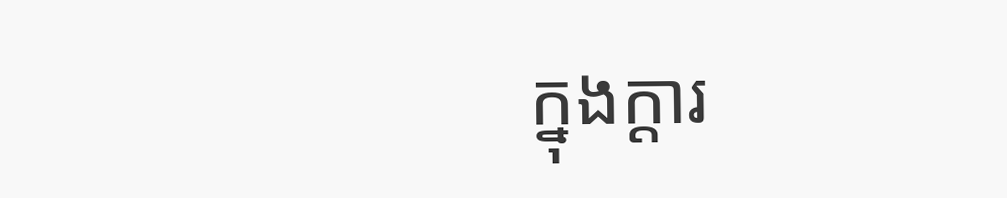ក្នុងក្ដារ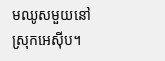មឈូសមួយនៅស្រុកអេស៊ីប។